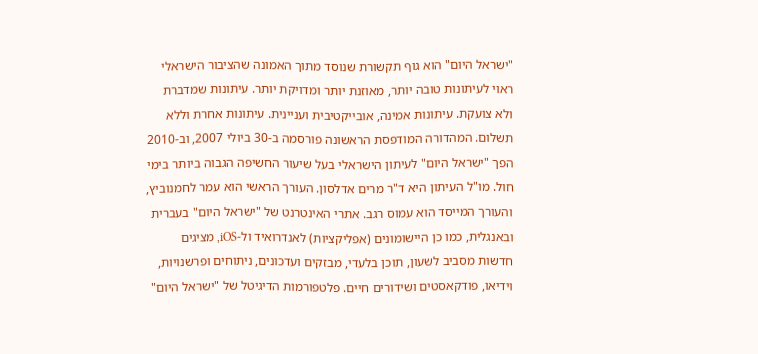"ישראל היום" הוא גוף תקשורת שנוסד מתוך האמונה שהציבור הישראלי ראוי לעיתונות טובה יותר, מאוזנת יותר ומדויקת יותר. עיתונות שמדברת ולא צועקת. עיתונות אמינה, אובייקטיבית ועניינית. עיתונות אחרת וללא תשלום. המהדורה המודפסת הראשונה פורסמה ב-30 ביולי 2007, וב-2010 הפך "ישראל היום" לעיתון הישראלי בעל שיעור החשיפה הגבוה ביותר בימי חול. מו"ל העיתון היא ד"ר מרים אדלסון. העורך הראשי הוא עמר לחמנוביץ, והעורך המייסד הוא עמוס רגב. אתרי האינטרנט של "ישראל היום" בעברית ובאנגלית, כמו כן היישומונים (אפליקציות) לאנדרואיד ול-iOS, מציגים חדשות מסביב לשעון, תוכן בלעדי, מבזקים ועדכונים, ניתוחים ופרשנויות, וידיאו, פודקאסטים ושידורים חיים. פלטפורמות הדיגיטל של "ישראל היום"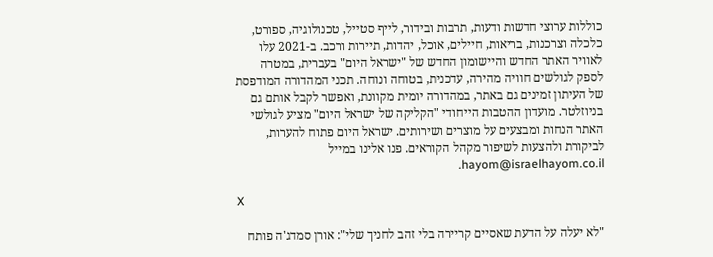כוללות ערוצי חדשות ודעות, תרבות ובידור, לייף סטייל, טכנולוגיה, ספורט, כלכלה וצרכנות, בריאות, חיילים, אוכל, יהדות, תיירות ורכב. ב-2021 עלו לאוויר האתר החדש והיישומון החדש של "ישראל היום" בעברית, במטרה לספק לגולשים חוויה מהירה, עדכנית, בטוחה ונוחה. תכני המהדורה המודפסת של העיתון זמינים גם באתר, במהדורה יומית מקוונת, ואפשר לקבל אותם גם בניוזלטר. מועדון ההטבות הייחודי "הקליקה של ישראל היום" מציע לגולשי האתר הנחות ומבצעים על מוצרים ושירותים. ישראל היום פתוח להערות, לביקורת ולהצעות לשיפור מקהל הקוראים. פנו אלינו במייל hayom@israelhayom.co.il.

X

"לא יעלה על הדעת שאסיים קריירה בלי זהב לחניך שלי": אורן סמדג'ה פותח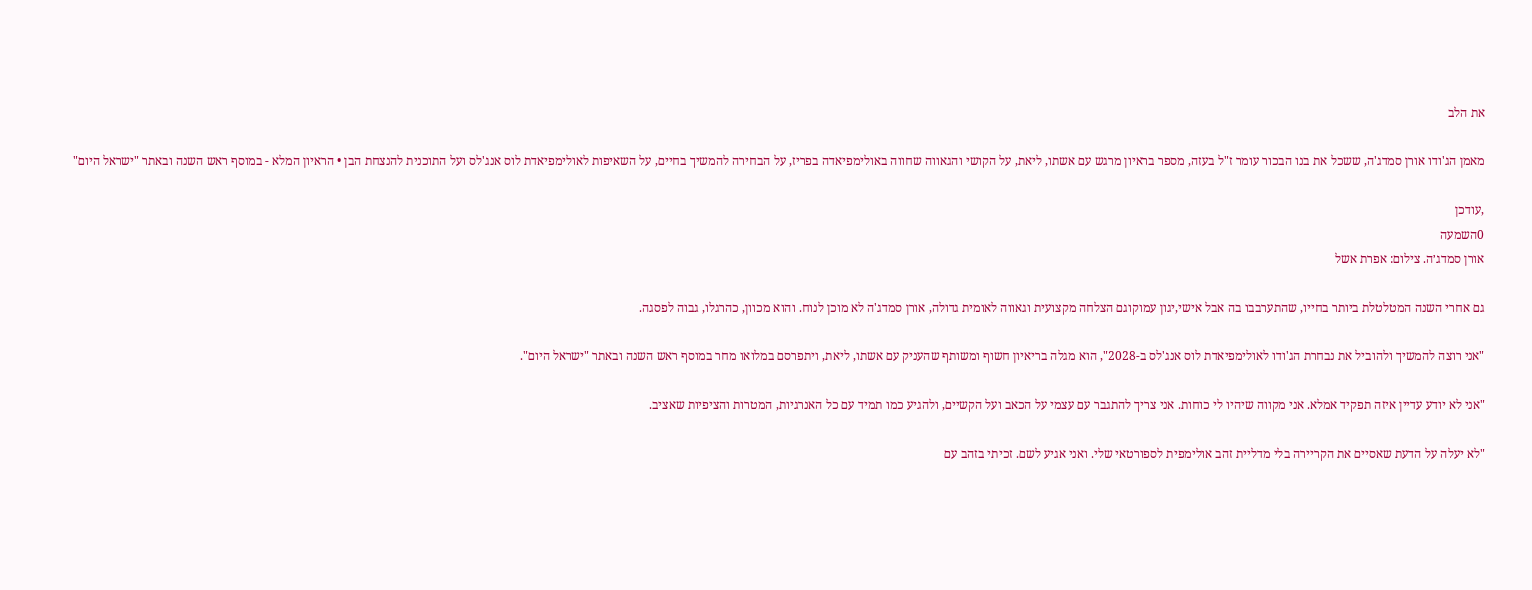את הלב

מאמן הג'ודו אורן סמדג'ה, ששכל את בנו הבכור עומר ז"ל בעזה, מספר בראיון מרגש עם אשתו, ליאת, על הקושי והגאווה שחווה באולימפיאדה בפריז, על הבחירה להמשיך בחיים, על השאיפות לאולימפיאדת לוס אנג'לס ועל התוכנית להנצחת הבן • הראיון המלא - במוסף ראש השנה ובאתר "ישראל היום"

,עודכן
0השמעה
אורן סמדג׳ה. צילום: אפרת אשל

גם אחרי השנה המטלטלת ביותר בחייו, שהתערבבו בה אבל אישי,יגון עמוקוגם הצלחה מקצועית וגאווה לאומית גדולה, אורן סמדג'ה לא מוכן לנוח. והוא מכוון, כהרגלו, גבוה לפסגה.

"אני רוצה להמשיך ולהוביל את נבחרת הג'ודו לאולימפיאדת לוס אנג'לס ב-2028", הוא מגלה בריאיון חשוף ומשותף שהעניק עם אשתו, ליאת, ויתפרסם במלואו מחר במוסף ראש השנה ובאתר "ישראל היום".

"אני לא יודע עדיין איזה תפקיד אמלא. אני מקווה שיהיו לי כוחות. אני צריך להתגבר עם עצמי על הכאב ועל הקשיים, ולהגיע כמו תמיד עם כל האנרגיות, המטרות והציפיות שאציב.

"לא יעלה על הדעת שאסיים את הקריירה בלי מדליית זהב אולימפית לספורטאי שלי. ואני אגיע לשם. זכיתי בזהב עם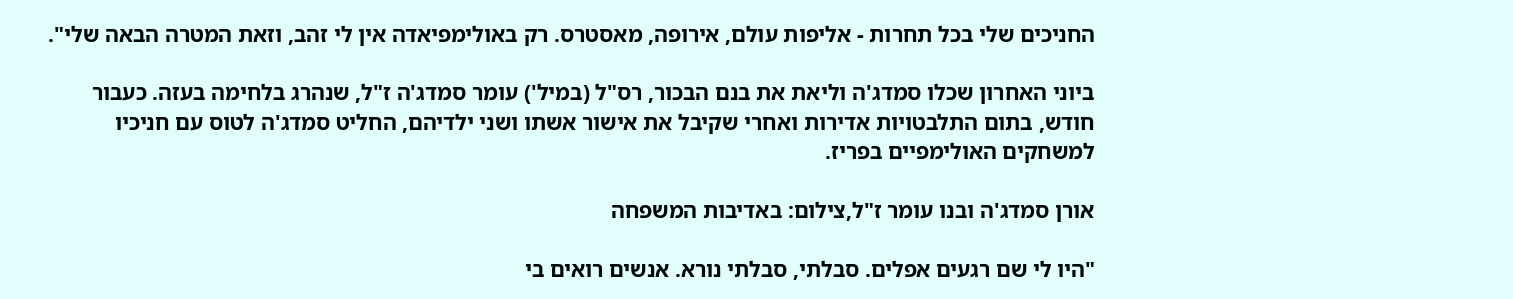החניכים שלי בכל תחרות - אליפות עולם, אירופה, מאסטרס. רק באולימפיאדה אין לי זהב, וזאת המטרה הבאה שלי".

ביוני האחרון שכלו סמדג'ה וליאת את בנם הבכור, רס"ל (במיל') עומר סמדג'ה ז"ל, שנהרג בלחימה בעזה. כעבור חודש, בתום התלבטויות אדירות ואחרי שקיבל את אישור אשתו ושני ילדיהם, החליט סמדג'ה לטוס עם חניכיו למשחקים האולימפיים בפריז.

אורן סמדג'ה ובנו עומר ז"ל,צילום: באדיבות המשפחה

"היו לי שם רגעים אפלים. סבלתי, סבלתי נורא. אנשים רואים בי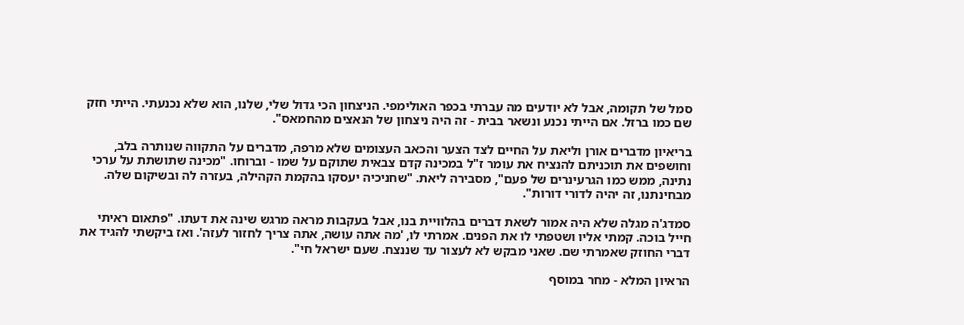סמל של תקומה, אבל לא יודעים מה עברתי בכפר האולימפי. הניצחון הכי גדול שלי, שלנו, הוא שלא נכנעתי. הייתי חזק שם כמו ברזל. אם הייתי נכנע ונשאר בבית - זה היה ניצחון של הנאצים מהחמאס".

בריאיון מדברים אורן וליאת על החיים לצד הצער והכאב העצומים שלא מרפה, מדברים על התקווה שנותרה בלב, וחושפים את תוכניתם להנציח את עומר ז"ל במכינה קדם צבאית שתוקם על שמו - וברוחו. "מכינה שתושתת על ערכי נתינה, ממש כמו הגרעינרים של פעם", מסבירה ליאת. "שחניכיה יעסקו בהקמת הקהילה, בעזרה לה ובשיקום שלה. מבחינתנו, זה יהיה לדורי דורות".

סמדג'ה מגלה שלא היה אמור לשאת דברים בהלוויית בנו, אבל בעקבות מראה מרגש שינה את דעתו. "פתאום ראיתי חייל בוכה. קמתי אליו ושטפתי לו את הפנים. אמרתי לו, 'מה אתה עושה, אתה צריך לחזור לעזה'. ואז ביקשתי להגיד את דברי החוזק שאמרתי שם. שאני מבקש לא לעצור עד שננצח. שעם ישראל חי".

הראיון המלא - מחר במוסף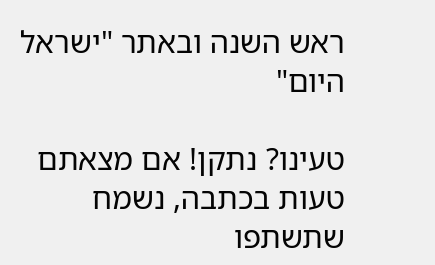ראש השנה ובאתר "ישראל היום"

טעינו? נתקן! אם מצאתם טעות בכתבה, נשמח שתשתפו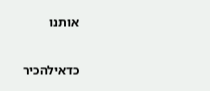אותנו

כדאילהכיר